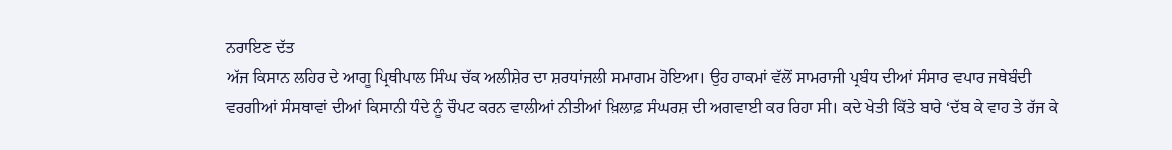ਨਰਾਇਣ ਦੱਤ
ਅੱਜ ਕਿਸਾਨ ਲਹਿਰ ਦੇ ਆਗੂ ਪ੍ਰਿਥੀਪਾਲ ਸਿੰਘ ਚੱਕ ਅਲੀਸ਼ੇਰ ਦਾ ਸ਼ਰਧਾਂਜਲੀ ਸਮਾਗਮ ਹੋਇਆ। ਉਹ ਹਾਕਮਾਂ ਵੱਲੋਂ ਸਾਮਰਾਜੀ ਪ੍ਰਬੰਧ ਦੀਆਂ ਸੰਸਾਰ ਵਪਾਰ ਜਥੇਬੰਦੀ ਵਰਗੀਆਂ ਸੰਸਥਾਵਾਂ ਦੀਆਂ ਕਿਸਾਨੀ ਧੰਦੇ ਨੂੰ ਚੌਪਟ ਕਰਨ ਵਾਲੀਆਂ ਨੀਤੀਆਂ ਖ਼ਿਲਾਫ਼ ਸੰਘਰਸ਼ ਦੀ ਅਗਵਾਈ ਕਰ ਰਿਹਾ ਸੀ। ਕਦੇ ਖੇਤੀ ਕਿੱਤੇ ਬਾਰੇ ‘ਦੱਬ ਕੇ ਵਾਹ ਤੇ ਰੱਜ ਕੇ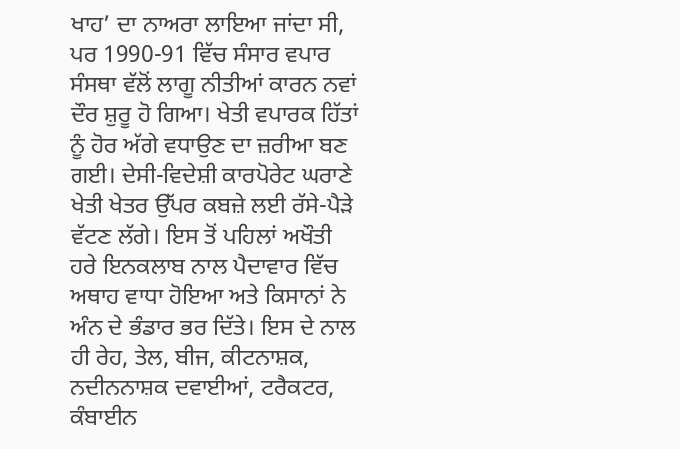ਖਾਹ’ ਦਾ ਨਾਅਰਾ ਲਾਇਆ ਜਾਂਦਾ ਸੀ, ਪਰ 1990-91 ਵਿੱਚ ਸੰਸਾਰ ਵਪਾਰ ਸੰਸਥਾ ਵੱਲੋਂ ਲਾਗੂ ਨੀਤੀਆਂ ਕਾਰਨ ਨਵਾਂ ਦੌਰ ਸ਼ੁਰੂ ਹੋ ਗਿਆ। ਖੇਤੀ ਵਪਾਰਕ ਹਿੱਤਾਂ ਨੂੰ ਹੋਰ ਅੱਗੇ ਵਧਾਉਣ ਦਾ ਜ਼ਰੀਆ ਬਣ ਗਈ। ਦੇਸੀ-ਵਿਦੇਸ਼ੀ ਕਾਰਪੋਰੇਟ ਘਰਾਣੇ ਖੇਤੀ ਖੇਤਰ ਉੱਪਰ ਕਬਜ਼ੇ ਲਈ ਰੱਸੇ-ਪੈੜੇ ਵੱਟਣ ਲੱਗੇ। ਇਸ ਤੋਂ ਪਹਿਲਾਂ ਅਖੌਤੀ ਹਰੇ ਇਨਕਲਾਬ ਨਾਲ ਪੈਦਾਵਾਰ ਵਿੱਚ ਅਥਾਹ ਵਾਧਾ ਹੋਇਆ ਅਤੇ ਕਿਸਾਨਾਂ ਨੇ ਅੰਨ ਦੇ ਭੰਡਾਰ ਭਰ ਦਿੱਤੇ। ਇਸ ਦੇ ਨਾਲ ਹੀ ਰੇਹ, ਤੇਲ, ਬੀਜ, ਕੀਟਨਾਸ਼ਕ, ਨਦੀਨਨਾਸ਼ਕ ਦਵਾਈਆਂ, ਟਰੈਕਟਰ, ਕੰਬਾਈਨ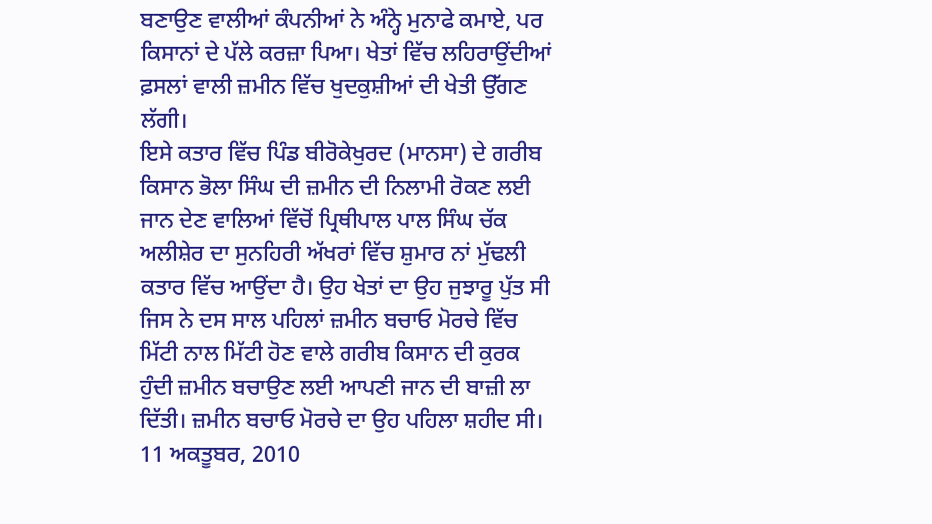ਬਣਾਉਣ ਵਾਲੀਆਂ ਕੰਪਨੀਆਂ ਨੇ ਅੰਨ੍ਹੇ ਮੁਨਾਫੇ ਕਮਾਏ, ਪਰ ਕਿਸਾਨਾਂ ਦੇ ਪੱਲੇ ਕਰਜ਼ਾ ਪਿਆ। ਖੇਤਾਂ ਵਿੱਚ ਲਹਿਰਾਉਂਦੀਆਂ ਫ਼ਸਲਾਂ ਵਾਲੀ ਜ਼ਮੀਨ ਵਿੱਚ ਖੁਦਕੁਸ਼ੀਆਂ ਦੀ ਖੇਤੀ ਉੱਗਣ ਲੱਗੀ।
ਇਸੇ ਕਤਾਰ ਵਿੱਚ ਪਿੰਡ ਬੀਰੋਕੇਖੁਰਦ (ਮਾਨਸਾ) ਦੇ ਗਰੀਬ ਕਿਸਾਨ ਭੋਲਾ ਸਿੰਘ ਦੀ ਜ਼ਮੀਨ ਦੀ ਨਿਲਾਮੀ ਰੋਕਣ ਲਈ ਜਾਨ ਦੇਣ ਵਾਲਿਆਂ ਵਿੱਚੋਂ ਪ੍ਰਿਥੀਪਾਲ ਪਾਲ ਸਿੰਘ ਚੱਕ ਅਲੀਸ਼ੇਰ ਦਾ ਸੁਨਹਿਰੀ ਅੱਖਰਾਂ ਵਿੱਚ ਸ਼ੁਮਾਰ ਨਾਂ ਮੁੱਢਲੀ ਕਤਾਰ ਵਿੱਚ ਆਉਂਦਾ ਹੈ। ਉਹ ਖੇਤਾਂ ਦਾ ਉਹ ਜੁਝਾਰੂ ਪੁੱਤ ਸੀ ਜਿਸ ਨੇ ਦਸ ਸਾਲ ਪਹਿਲਾਂ ਜ਼ਮੀਨ ਬਚਾਓ ਮੋਰਚੇ ਵਿੱਚ ਮਿੱਟੀ ਨਾਲ ਮਿੱਟੀ ਹੋਣ ਵਾਲੇ ਗਰੀਬ ਕਿਸਾਨ ਦੀ ਕੁਰਕ ਹੁੰਦੀ ਜ਼ਮੀਨ ਬਚਾਉਣ ਲਈ ਆਪਣੀ ਜਾਨ ਦੀ ਬਾਜ਼ੀ ਲਾ ਦਿੱਤੀ। ਜ਼ਮੀਨ ਬਚਾਓ ਮੋਰਚੇ ਦਾ ਉਹ ਪਹਿਲਾ ਸ਼ਹੀਦ ਸੀ।
11 ਅਕਤੂਬਰ, 2010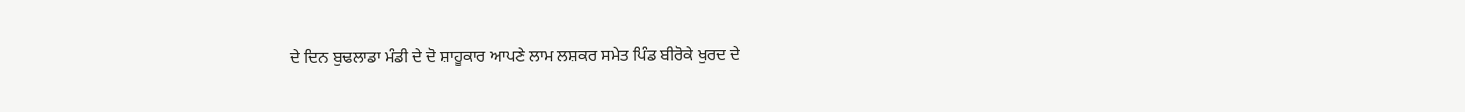ਦੇ ਦਿਨ ਬੁਢਲਾਡਾ ਮੰਡੀ ਦੇ ਦੋ ਸ਼ਾਹੂਕਾਰ ਆਪਣੇ ਲਾਮ ਲਸ਼ਕਰ ਸਮੇਤ ਪਿੰਡ ਬੀਰੋਕੇ ਖੁਰਦ ਦੇ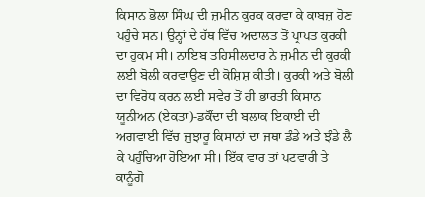ਕਿਸਾਨ ਭੋਲਾ ਸਿੰਘ ਦੀ ਜ਼ਮੀਨ ਕੁਰਕ ਕਰਵਾ ਕੇ ਕਾਬਜ਼ ਹੋਣ ਪਹੁੰਚੇ ਸਨ। ਉਨ੍ਹਾਂ ਦੇ ਹੱਥ ਵਿੱਚ ਅਦਾਲਤ ਤੋਂ ਪ੍ਰਾਪਤ ਕੁਰਕੀ ਦਾ ਹੁਕਮ ਸੀ। ਨਾਇਬ ਤਹਿਸੀਲਦਾਰ ਨੇ ਜ਼ਮੀਨ ਦੀ ਕੁਰਕੀ ਲਈ ਬੋਲੀ ਕਰਵਾਉਣ ਦੀ ਕੋਸ਼ਿਸ਼ ਕੀਤੀ। ਕੁਰਕੀ ਅਤੇ ਬੋਲੀ ਦਾ ਵਿਰੋਧ ਕਰਨ ਲਈ ਸਵੇਰ ਤੋਂ ਹੀ ਭਾਰਤੀ ਕਿਸਾਨ ਯੂਨੀਅਨ (ਏਕਤਾ)-ਡਕੌਂਦਾ ਦੀ ਬਲਾਕ ਇਕਾਈ ਦੀ ਅਗਵਾਈ ਵਿੱਚ ਜੁਝਾਰੂ ਕਿਸਾਨਾਂ ਦਾ ਜਥਾ ਡੰਡੇ ਅਤੇ ਝੰਡੇ ਲੈ ਕੇ ਪਹੁੰਚਿਆ ਹੋਇਆ ਸੀ। ਇੱਕ ਵਾਰ ਤਾਂ ਪਟਵਾਰੀ ਤੇ ਕਾਨੂੰਗੋ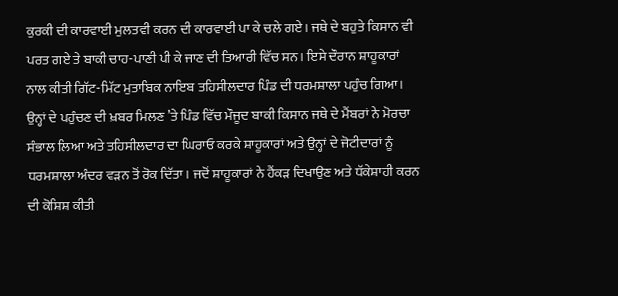ਕੁਰਕੀ ਦੀ ਕਾਰਵਾਈ ਮੁਲਤਵੀ ਕਰਨ ਦੀ ਕਾਰਵਾਈ ਪਾ ਕੇ ਚਲੇ ਗਏ। ਜਥੇ ਦੇ ਬਹੁਤੇ ਕਿਸਾਨ ਵੀ ਪਰਤ ਗਏ ਤੇ ਬਾਕੀ ਚਾਹ-ਪਾਣੀ ਪੀ ਕੇ ਜਾਣ ਦੀ ਤਿਆਰੀ ਵਿੱਚ ਸਨ। ਇਸੇ ਦੌਰਾਨ ਸ਼ਾਹੂਕਾਰਾਂ ਨਾਲ ਕੀਤੀ ਗਿੱਟ-ਮਿੱਟ ਮੁਤਾਬਿਕ ਨਾਇਬ ਤਹਿਸੀਲਦਾਰ ਪਿੰਡ ਦੀ ਧਰਮਸ਼ਾਲਾ ਪਹੁੰਚ ਗਿਆ। ਉਨ੍ਹਾਂ ਦੇ ਪਹੁੰਚਣ ਦੀ ਖ਼ਬਰ ਮਿਲਣ ’ਤੇ ਪਿੰਡ ਵਿੱਚ ਮੌਜੂਦ ਬਾਕੀ ਕਿਸਾਨ ਜਥੇ ਦੇ ਮੈਂਬਰਾਂ ਨੇ ਮੋਰਚਾ ਸੰਭਾਲ ਲਿਆ ਅਤੇ ਤਹਿਸੀਲਦਾਰ ਦਾ ਘਿਰਾਓ ਕਰਕੇ ਸ਼ਾਹੂਕਾਰਾਂ ਅਤੇ ਉਨ੍ਹਾਂ ਦੇ ਜੋਟੀਦਾਰਾਂ ਨੂੰ ਧਰਮਸ਼ਾਲਾ ਅੰਦਰ ਵੜਨ ਤੋਂ ਰੋਕ ਦਿੱਤਾ। ਜਦੋਂ ਸ਼ਾਹੂਕਾਰਾਂ ਨੇ ਹੈਂਕੜ ਦਿਖਾਉਣ ਅਤੇ ਧੱਕੇਸ਼ਾਹੀ ਕਰਨ ਦੀ ਕੋਸ਼ਿਸ਼ ਕੀਤੀ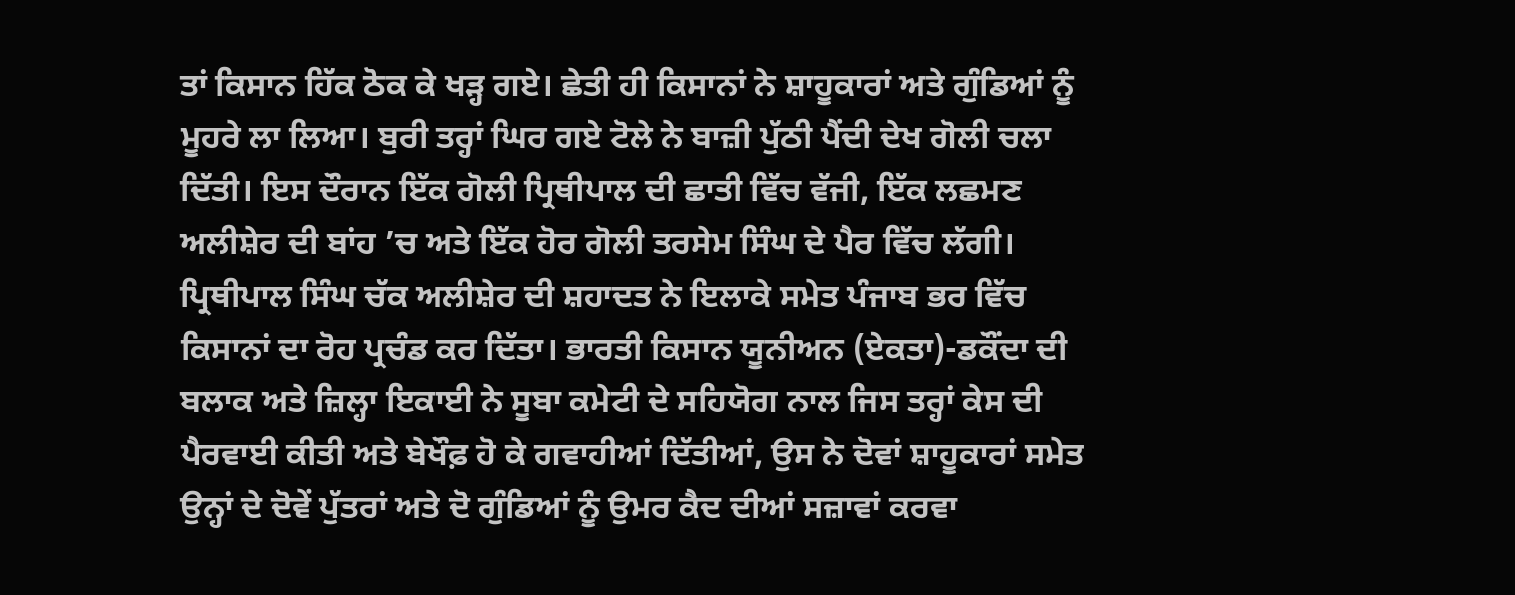ਤਾਂ ਕਿਸਾਨ ਹਿੱਕ ਠੋਕ ਕੇ ਖੜ੍ਹ ਗਏ। ਛੇਤੀ ਹੀ ਕਿਸਾਨਾਂ ਨੇ ਸ਼ਾਹੂਕਾਰਾਂ ਅਤੇ ਗੁੰਡਿਆਂ ਨੂੰ ਮੂਹਰੇ ਲਾ ਲਿਆ। ਬੁਰੀ ਤਰ੍ਹਾਂ ਘਿਰ ਗਏ ਟੋਲੇ ਨੇ ਬਾਜ਼ੀ ਪੁੱਠੀ ਪੈਂਦੀ ਦੇਖ ਗੋਲੀ ਚਲਾ ਦਿੱਤੀ। ਇਸ ਦੌਰਾਨ ਇੱਕ ਗੋਲੀ ਪ੍ਰਿਥੀਪਾਲ ਦੀ ਛਾਤੀ ਵਿੱਚ ਵੱਜੀ, ਇੱਕ ਲਛਮਣ ਅਲੀਸ਼ੇਰ ਦੀ ਬਾਂਹ ’ਚ ਅਤੇ ਇੱਕ ਹੋਰ ਗੋਲੀ ਤਰਸੇਮ ਸਿੰਘ ਦੇ ਪੈਰ ਵਿੱਚ ਲੱਗੀ।
ਪ੍ਰਿਥੀਪਾਲ ਸਿੰਘ ਚੱਕ ਅਲੀਸ਼ੇਰ ਦੀ ਸ਼ਹਾਦਤ ਨੇ ਇਲਾਕੇ ਸਮੇਤ ਪੰਜਾਬ ਭਰ ਵਿੱਚ ਕਿਸਾਨਾਂ ਦਾ ਰੋਹ ਪ੍ਰਚੰਡ ਕਰ ਦਿੱਤਾ। ਭਾਰਤੀ ਕਿਸਾਨ ਯੂਨੀਅਨ (ਏਕਤਾ)-ਡਕੌਂਦਾ ਦੀ ਬਲਾਕ ਅਤੇ ਜ਼ਿਲ੍ਹਾ ਇਕਾਈ ਨੇ ਸੂਬਾ ਕਮੇਟੀ ਦੇ ਸਹਿਯੋਗ ਨਾਲ ਜਿਸ ਤਰ੍ਹਾਂ ਕੇਸ ਦੀ ਪੈਰਵਾਈ ਕੀਤੀ ਅਤੇ ਬੇਖੌਫ਼ ਹੋ ਕੇ ਗਵਾਹੀਆਂ ਦਿੱਤੀਆਂ, ਉਸ ਨੇ ਦੋਵਾਂ ਸ਼ਾਹੂਕਾਰਾਂ ਸਮੇਤ ਉਨ੍ਹਾਂ ਦੇ ਦੋਵੇਂ ਪੁੱਤਰਾਂ ਅਤੇ ਦੋ ਗੁੰਡਿਆਂ ਨੂੰ ਉਮਰ ਕੈਦ ਦੀਆਂ ਸਜ਼ਾਵਾਂ ਕਰਵਾ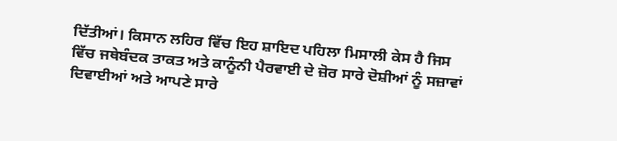ਦਿੱਤੀਆਂ। ਕਿਸਾਨ ਲਹਿਰ ਵਿੱਚ ਇਹ ਸ਼ਾਇਦ ਪਹਿਲਾ ਮਿਸਾਲੀ ਕੇਸ ਹੈ ਜਿਸ ਵਿੱਚ ਜਥੇਬੰਦਕ ਤਾਕਤ ਅਤੇ ਕਾਨੂੰਨੀ ਪੈਰਵਾਈ ਦੇ ਜ਼ੋਰ ਸਾਰੇ ਦੋਸ਼ੀਆਂ ਨੂੰ ਸਜ਼ਾਵਾਂ ਦਿਵਾਈਆਂ ਅਤੇ ਆਪਣੇ ਸਾਰੇ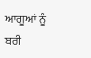ਆਗੂਆਂ ਨੂੰ ਬਰੀ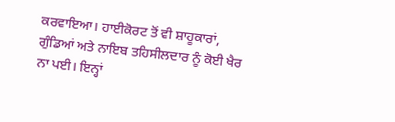ਕਰਵਾਇਆ। ਹਾਈਕੋਰਟ ਤੋਂ ਵੀ ਸ਼ਾਹੂਕਾਰਾਂ, ਗੁੰਡਿਆਂ ਅਤੇ ਨਾਇਬ ਤਹਿਸੀਲਦਾਰ ਨੂੰ ਕੋਈ ਖੈਰ ਨਾ ਪਈ। ਇਨ੍ਹਾਂ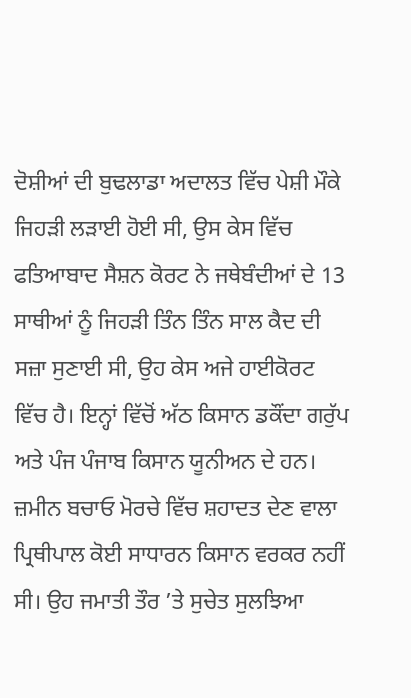ਦੋਸ਼ੀਆਂ ਦੀ ਬੁਢਲਾਡਾ ਅਦਾਲਤ ਵਿੱਚ ਪੇਸ਼ੀ ਮੌਕੇ ਜਿਹੜੀ ਲੜਾਈ ਹੋਈ ਸੀ, ਉਸ ਕੇਸ ਵਿੱਚ ਫਤਿਆਬਾਦ ਸੈਸ਼ਨ ਕੋਰਟ ਨੇ ਜਥੇਬੰਦੀਆਂ ਦੇ 13 ਸਾਥੀਆਂ ਨੂੰ ਜਿਹੜੀ ਤਿੰਨ ਤਿੰਨ ਸਾਲ ਕੈਦ ਦੀ ਸਜ਼ਾ ਸੁਣਾਈ ਸੀ, ਉਹ ਕੇਸ ਅਜੇ ਹਾਈਕੋਰਟ ਵਿੱਚ ਹੈ। ਇਨ੍ਹਾਂ ਵਿੱਚੋਂ ਅੱਠ ਕਿਸਾਨ ਡਕੌਂਦਾ ਗਰੁੱਪ ਅਤੇ ਪੰਜ ਪੰਜਾਬ ਕਿਸਾਨ ਯੂਨੀਅਨ ਦੇ ਹਨ।
ਜ਼ਮੀਨ ਬਚਾਓ ਮੋਰਚੇ ਵਿੱਚ ਸ਼ਹਾਦਤ ਦੇਣ ਵਾਲਾ ਪ੍ਰਿਥੀਪਾਲ ਕੋਈ ਸਾਧਾਰਨ ਕਿਸਾਨ ਵਰਕਰ ਨਹੀਂ ਸੀ। ਉਹ ਜਮਾਤੀ ਤੌਰ ’ਤੇ ਸੁਚੇਤ ਸੁਲਝਿਆ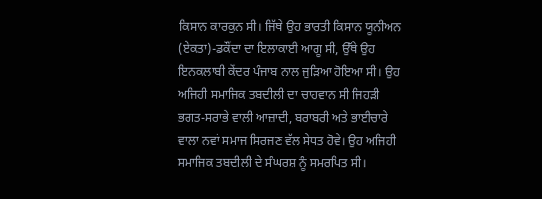ਕਿਸਾਨ ਕਾਰਕੁਨ ਸੀ। ਜਿੱਥੇ ਉਹ ਭਾਰਤੀ ਕਿਸਾਨ ਯੂਨੀਅਨ (ਏਕਤਾ)-ਡਕੌਂਦਾ ਦਾ ਇਲਾਕਾਈ ਆਗੂ ਸੀ, ਉੱਥੇ ਉਹ ਇਨਕਲਾਬੀ ਕੇਂਦਰ ਪੰਜਾਬ ਨਾਲ ਜੁੜਿਆ ਹੋਇਆ ਸੀ। ਉਹ ਅਜਿਹੀ ਸਮਾਜਿਕ ਤਬਦੀਲੀ ਦਾ ਚਾਹਵਾਨ ਸੀ ਜਿਹੜੀ ਭਗਤ-ਸਰਾਭੇ ਵਾਲੀ ਆਜ਼ਾਦੀ, ਬਰਾਬਰੀ ਅਤੇ ਭਾਈਚਾਰੇ ਵਾਲਾ ਨਵਾਂ ਸਮਾਜ ਸਿਰਜਣ ਵੱਲ ਸੇਧਤ ਹੋਵੇ। ਉਹ ਅਜਿਹੀ ਸਮਾਜਿਕ ਤਬਦੀਲੀ ਦੇ ਸੰਘਰਸ਼ ਨੂੰ ਸਮਰਪਿਤ ਸੀ।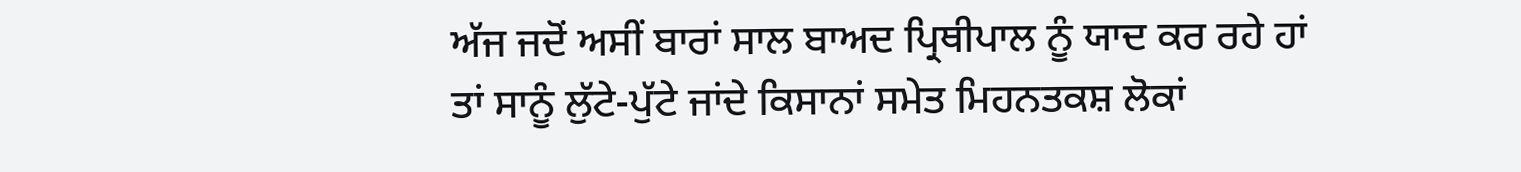ਅੱਜ ਜਦੋਂ ਅਸੀਂ ਬਾਰਾਂ ਸਾਲ ਬਾਅਦ ਪ੍ਰਿਥੀਪਾਲ ਨੂੰ ਯਾਦ ਕਰ ਰਹੇ ਹਾਂ ਤਾਂ ਸਾਨੂੰ ਲੁੱਟੇ-ਪੁੱਟੇ ਜਾਂਦੇ ਕਿਸਾਨਾਂ ਸਮੇਤ ਮਿਹਨਤਕਸ਼ ਲੋਕਾਂ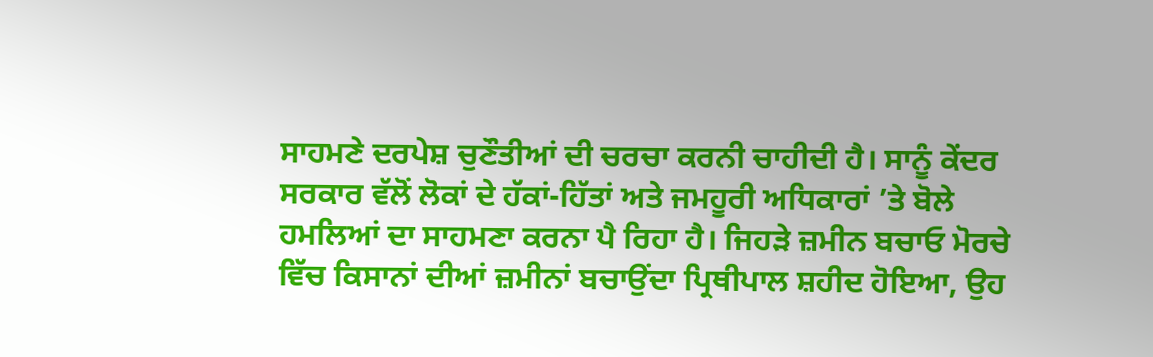ਸਾਹਮਣੇ ਦਰਪੇਸ਼ ਚੁਣੌਤੀਆਂ ਦੀ ਚਰਚਾ ਕਰਨੀ ਚਾਹੀਦੀ ਹੈ। ਸਾਨੂੰ ਕੇਂਦਰ ਸਰਕਾਰ ਵੱਲੋਂ ਲੋਕਾਂ ਦੇ ਹੱਕਾਂ-ਹਿੱਤਾਂ ਅਤੇ ਜਮਹੂਰੀ ਅਧਿਕਾਰਾਂ ’ਤੇ ਬੋਲੇ ਹਮਲਿਆਂ ਦਾ ਸਾਹਮਣਾ ਕਰਨਾ ਪੈ ਰਿਹਾ ਹੈ। ਜਿਹੜੇ ਜ਼ਮੀਨ ਬਚਾਓ ਮੋਰਚੇ ਵਿੱਚ ਕਿਸਾਨਾਂ ਦੀਆਂ ਜ਼ਮੀਨਾਂ ਬਚਾਉਂਦਾ ਪ੍ਰਿਥੀਪਾਲ ਸ਼ਹੀਦ ਹੋਇਆ, ਉਹ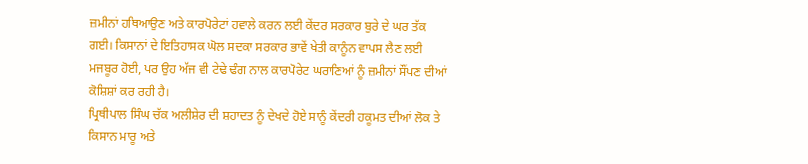ਜ਼ਮੀਨਾਂ ਹਥਿਆਉਣ ਅਤੇ ਕਾਰਪੋਰੇਟਾਂ ਹਵਾਲੇ ਕਰਨ ਲਈ ਕੇਂਦਰ ਸਰਕਾਰ ਬੁਰੇ ਦੇ ਘਰ ਤੱਕ ਗਈ। ਕਿਸਾਨਾਂ ਦੇ ਇਤਿਹਾਸਕ ਘੋਲ ਸਦਕਾ ਸਰਕਾਰ ਭਾਵੇਂ ਖੇਤੀ ਕਾਨੂੰਨ ਵਾਪਸ ਲੈਣ ਲਈ ਮਜਬੂਰ ਹੋਈ, ਪਰ ਉਹ ਅੱਜ ਵੀ ਟੇਢੇ ਢੰਗ ਨਾਲ ਕਾਰਪੋਰੇਟ ਘਰਾਣਿਆਂ ਨੂੰ ਜ਼ਮੀਨਾਂ ਸੌਂਪਣ ਦੀਆਂ ਕੋਸ਼ਿਸ਼ਾਂ ਕਰ ਰਹੀ ਹੈ।
ਪ੍ਰਿਥੀਪਾਲ ਸਿੰਘ ਚੱਕ ਅਲੀਸ਼ੇਰ ਦੀ ਸ਼ਹਾਦਤ ਨੂੰ ਦੇਖਦੇ ਹੋਏ ਸਾਨੂੰ ਕੇਂਦਰੀ ਹਕੂਮਤ ਦੀਆਂ ਲੋਕ ਤੇ ਕਿਸਾਨ ਮਾਰੂ ਅਤੇ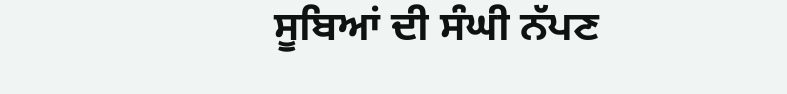ਸੂਬਿਆਂ ਦੀ ਸੰਘੀ ਨੱਪਣ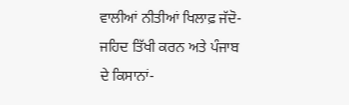ਵਾਲੀਆਂ ਨੀਤੀਆਂ ਖਿਲਾਫ਼ ਜੱਦੋ-ਜਹਿਦ ਤਿੱਖੀ ਕਰਨ ਅਤੇ ਪੰਜਾਬ ਦੇ ਕਿਸਾਨਾਂ-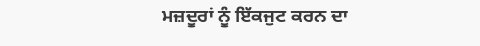ਮਜ਼ਦੂਰਾਂ ਨੂੰ ਇੱਕਜੁਟ ਕਰਨ ਦਾ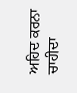ਅਹਿਦ ਕਰਨਾ ਚਾਹੀਦਾ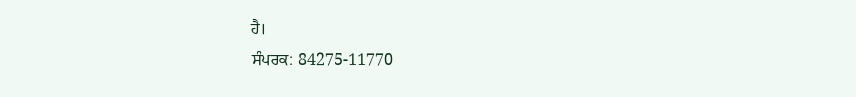ਹੈ।
ਸੰਪਰਕ: 84275-11770